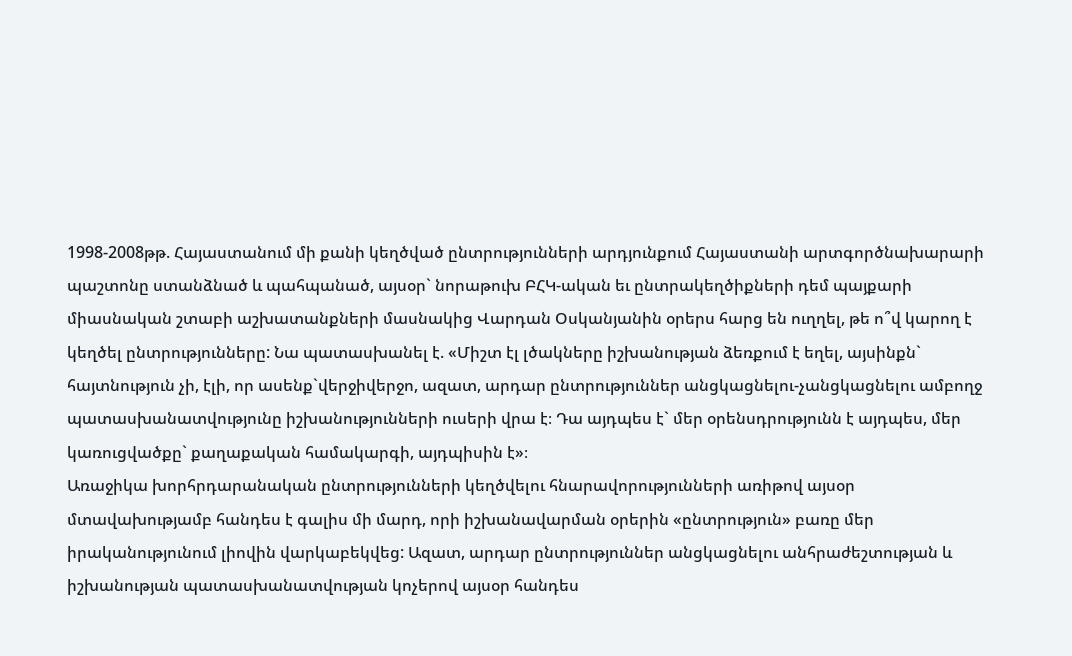1998-2008թթ. Հայաստանում մի քանի կեղծված ընտրությունների արդյունքում Հայաստանի արտգործնախարարի պաշտոնը ստանձնած և պահպանած, այսօր` նորաթուխ ԲՀԿ-ական եւ ընտրակեղծիքների դեմ պայքարի միասնական շտաբի աշխատանքների մասնակից Վարդան Օսկանյանին օրերս հարց են ուղղել, թե ո՞վ կարող է կեղծել ընտրությունները: Նա պատասխանել է. «Միշտ էլ լծակները իշխանության ձեռքում է եղել, այսինքն` հայտնություն չի, էլի, որ ասենք`վերջիվերջո, ազատ, արդար ընտրություններ անցկացնելու-չանցկացնելու ամբողջ պատասխանատվությունը իշխանությունների ուսերի վրա է։ Դա այդպես է` մեր օրենսդրությունն է այդպես, մեր կառուցվածքը` քաղաքական համակարգի, այդպիսին է»։
Առաջիկա խորհրդարանական ընտրությունների կեղծվելու հնարավորությունների առիթով այսօր մտավախությամբ հանդես է գալիս մի մարդ, որի իշխանավարման օրերին «ընտրություն» բառը մեր իրականությունում լիովին վարկաբեկվեց: Ազատ, արդար ընտրություններ անցկացնելու անհրաժեշտության և իշխանության պատասխանատվության կոչերով այսօր հանդես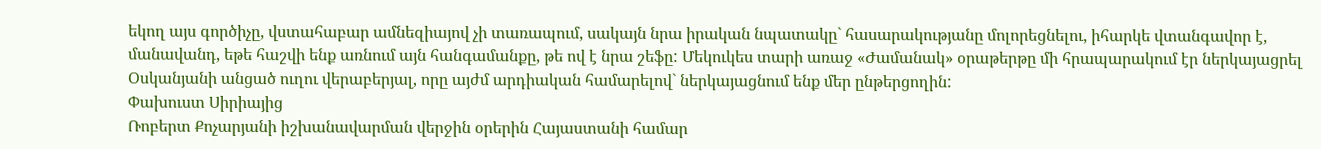եկող այս գործիչը, վստահաբար ամնեզիայով չի տառապում, սակայն նրա իրական նպատակը` հասարակությանը մոլորեցնելու, իհարկե վտանգավոր է, մանավանդ, եթե հաշվի ենք առնում այն հանգամանքը, թե ով է նրա շեֆը: Մեկուկես տարի առաջ «Ժամանակ» օրաթերթը մի հրապարակում էր ներկայացրել Օսկանյանի անցած ուղու վերաբերյալ, որը այժմ արդիական համարելով` ներկայացնում ենք մեր ընթերցողին:
Փախուստ Սիրիայից
Ռոբերտ Քոչարյանի իշխանավարման վերջին օրերին Հայաստանի համար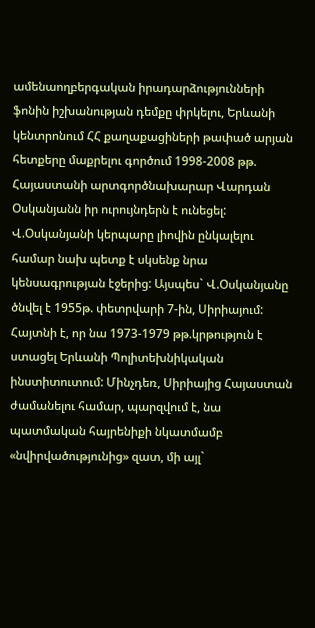ամենաողբերգական իրադարձությունների ֆոնին իշխանության դեմքը փրկելու, Երևանի կենտրոնում ՀՀ քաղաքացիների թափած արյան հետքերը մաքրելու գործում 1998-2008 թթ. Հայաստանի արտգործնախարար Վարդան Օսկանյանն իր ուրույնդերն է ունեցել:
Վ.Օսկանյանի կերպարը լիովին ընկալելու համար նախ պետք է սկսենք նրա կենսագրության էջերից: Այսպես` Վ.Օսկանյանը ծնվել է 1955թ. փետրվարի 7-ին, Սիրիայում: Հայտնի է, որ նա 1973-1979 թթ.կրթություն է ստացել Երևանի Պոլիտեխնիկական ինստիտուտում: Մինչդեռ, Սիրիայից Հայաստան ժամանելու համար, պարզվում է, նա պատմական հայրենիքի նկատմամբ «նվիրվածությունից» զատ, մի այլ`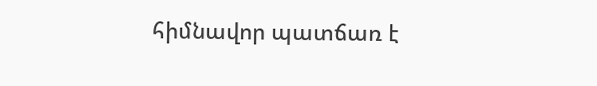հիմնավոր պատճառ է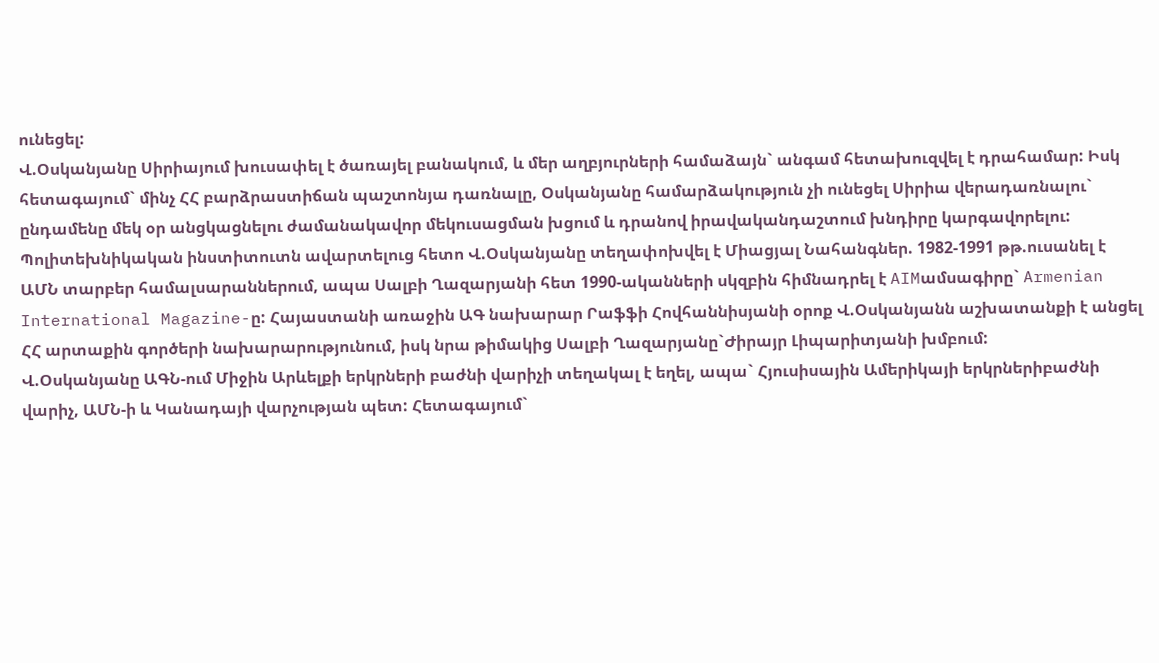ունեցել:
Վ.Օսկանյանը Սիրիայում խուսափել է ծառայել բանակում, և մեր աղբյուրների համաձայն` անգամ հետախուզվել է դրահամար: Իսկ հետագայում` մինչ ՀՀ բարձրաստիճան պաշտոնյա դառնալը, Օսկանյանը համարձակություն չի ունեցել Սիրիա վերադառնալու` ընդամենը մեկ օր անցկացնելու ժամանակավոր մեկուսացման խցում և դրանով իրավականդաշտում խնդիրը կարգավորելու:
Պոլիտեխնիկական ինստիտուտն ավարտելուց հետո Վ.Օսկանյանը տեղափոխվել է Միացյալ Նահանգներ. 1982-1991 թթ.ուսանել է ԱՄՆ տարբեր համալսարաններում, ապա Սալբի Ղազարյանի հետ 1990-ականների սկզբին հիմնադրել է AIMամսագիրը` Armenian International Magazine-ը: Հայաստանի առաջին ԱԳ նախարար Րաֆֆի Հովհաննիսյանի օրոք Վ.Օսկանյանն աշխատանքի է անցել ՀՀ արտաքին գործերի նախարարությունում, իսկ նրա թիմակից Սալբի Ղազարյանը`Ժիրայր Լիպարիտյանի խմբում:
Վ.Օսկանյանը ԱԳՆ-ում Միջին Արևելքի երկրների բաժնի վարիչի տեղակալ է եղել, ապա` Հյուսիսային Ամերիկայի երկրներիբաժնի վարիչ, ԱՄՆ-ի և Կանադայի վարչության պետ: Հետագայում`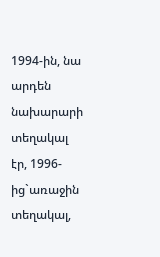1994-ին, նա արդեն նախարարի տեղակալ էր, 1996-ից`առաջին տեղակալ,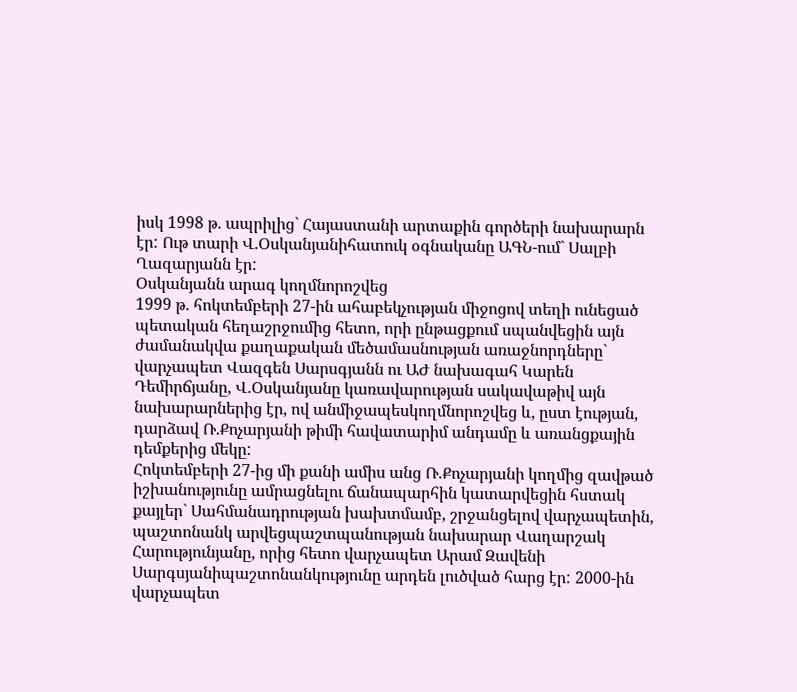իսկ 1998 թ. ապրիլից` Հայաստանի արտաքին գործերի նախարարն էր: Ութ տարի Վ.Օսկանյանիհատուկ օգնականը ԱԳՆ-ում` Սալբի Ղազարյանն էր:
Օսկանյանն արագ կողմնորոշվեց
1999 թ. հոկտեմբերի 27-ին ահաբեկչության միջոցով տեղի ունեցած պետական հեղաշրջումից հետո, որի ընթացքում սպանվեցին այն ժամանակվա քաղաքական մեծամասնության առաջնորդները` վարչապետ Վազգեն Սարսգյանն ու ԱԺ նախագահ Կարեն Դեմիրճյանը, Վ.Օսկանյանը կառավարության սակավաթիվ այն նախարարներից էր, ով անմիջապեսկողմնորոշվեց և, ըստ էության, դարձավ Ռ.Քոչարյանի թիմի հավատարիմ անդամը և առանցքային դեմքերից մեկը:
Հոկտեմբերի 27-ից մի քանի ամիս անց Ռ.Քոչարյանի կողմից զավթած իշխանությունը ամրացնելու ճանապարհին կատարվեցին հստակ քայլեր` Սահմանադրության խախտմամբ, շրջանցելով վարչապետին, պաշտոնանկ արվեցպաշտպանության նախարար Վաղարշակ Հարությունյանը, որից հետո վարչապետ Արամ Զավենի Սարգսյանիպաշտոնանկությունը արդեն լուծված հարց էր: 2000-ին վարչապետ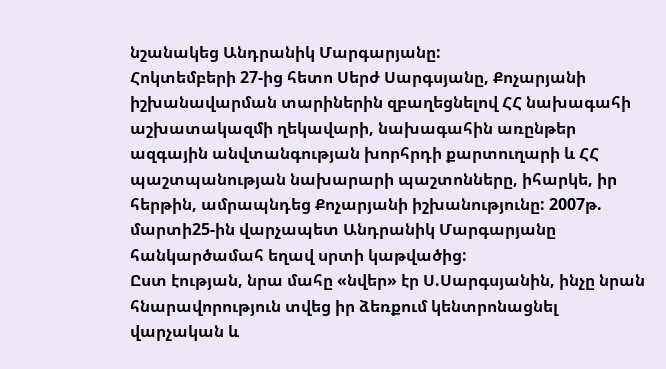նշանակեց Անդրանիկ Մարգարյանը:
Հոկտեմբերի 27-ից հետո Սերժ Սարգսյանը, Քոչարյանի իշխանավարման տարիներին զբաղեցնելով ՀՀ նախագահի աշխատակազմի ղեկավարի, նախագահին առընթեր ազգային անվտանգության խորհրդի քարտուղարի և ՀՀ պաշտպանության նախարարի պաշտոնները, իհարկե, իր հերթին, ամրապնդեց Քոչարյանի իշխանությունը: 2007թ. մարտի25-ին վարչապետ Անդրանիկ Մարգարյանը հանկարծամահ եղավ սրտի կաթվածից:
Ըստ էության, նրա մահը «նվեր» էր Ս.Սարգսյանին, ինչը նրան հնարավորություն տվեց իր ձեռքում կենտրոնացնել վարչական և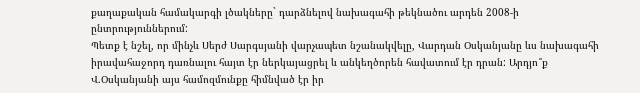քաղաքական համակարգի լծակները` դարձնելով նախագահի թեկնածու արդեն 2008-ի ընտրություններում:
Պետք է նշել, որ մինչև Սերժ Սարգսյանի վարչապետ նշանակվելը, Վարդան Օսկանյանը ևս նախագահի իրավահաջորդ դառնալու հայտ էր ներկայացրել և անկեղծորեն հավատում էր դրան: Արդյո՞ք Վ.Օսկանյանի այս համոզմունքը հիմնված էր իր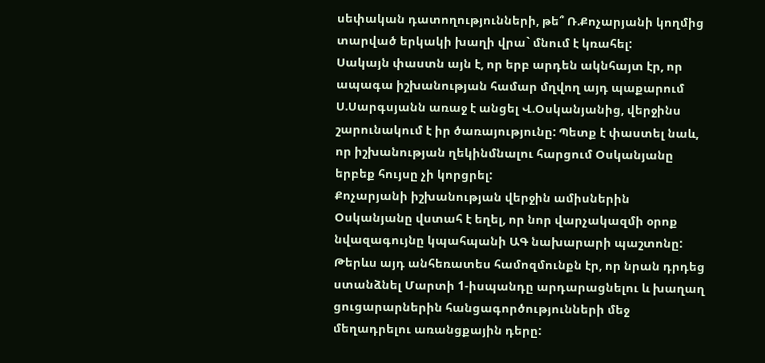սեփական դատողությունների, թե՞ Ռ.Քոչարյանի կողմից տարված երկակի խաղի վրա` մնում է կռահել:
Սակայն փաստն այն է, որ երբ արդեն ակնհայտ էր, որ ապագա իշխանության համար մղվող այդ պաքարում Ս.Սարգսյանն առաջ է անցել Վ.Օսկանյանից, վերջինս շարունակում է իր ծառայությունը: Պետք է փաստել նաև, որ իշխանության ղեկինմնալու հարցում Օսկանյանը երբեք հույսը չի կորցրել:
Քոչարյանի իշխանության վերջին ամիսներին Օսկանյանը վստահ է եղել, որ նոր վարչակազմի օրոք նվազագույնը կպահպանի ԱԳ նախարարի պաշտոնը: Թերևս այդ անհեռատես համոզմունքն էր, որ նրան դրդեց ստանձնել Մարտի 1-իսպանդը արդարացնելու և խաղաղ ցուցարարներին հանցագործությունների մեջ մեղադրելու առանցքային դերը: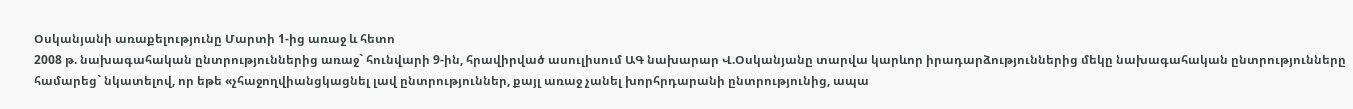Օսկանյանի առաքելությունը Մարտի 1-ից առաջ և հետո
2008 թ. նախագահական ընտրություններից առաջ` հունվարի 9-ին, հրավիրված ասուլիսում ԱԳ նախարար Վ.Օսկանյանը տարվա կարևոր իրադարձություններից մեկը նախագահական ընտրությունները համարեց` նկատելով, որ եթե «չհաջողվիանցկացնել լավ ընտրություններ, քայլ առաջ չանել խորհրդարանի ընտրությունից, ապա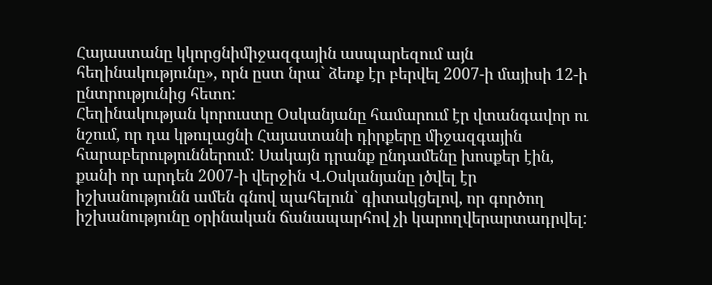Հայաստանը կկորցնիմիջազգային ասպարեզում այն հեղինակությունը», որն ըստ նրա` ձեռք էր բերվել 2007-ի մայիսի 12-ի ընտրությունից հետո:
Հեղինակության կորուստը Օսկանյանը համարում էր վտանգավոր ու նշում, որ դա կթուլացնի Հայաստանի դիրքերը միջազգային հարաբերություններում: Սակայն դրանք ընդամենը խոսքեր էին, քանի որ արդեն 2007-ի վերջին Վ.Օսկանյանը լծվել էր իշխանությունն ամեն գնով պահելուն` գիտակցելով, որ գործող իշխանությունը օրինական ճանապարհով չի կարողվերարտադրվել: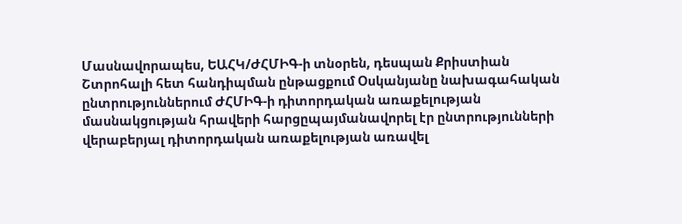Մասնավորապես, ԵԱՀԿ/ԺՀՄԻԳ-ի տնօրեն, դեսպան Քրիստիան Շտրոհալի հետ հանդիպման ընթացքում Օսկանյանը նախագահական ընտրություններում ԺՀՄԻԳ-ի դիտորդական առաքելության մասնակցության հրավերի հարցըպայմանավորել էր ընտրությունների վերաբերյալ դիտորդական առաքելության առավել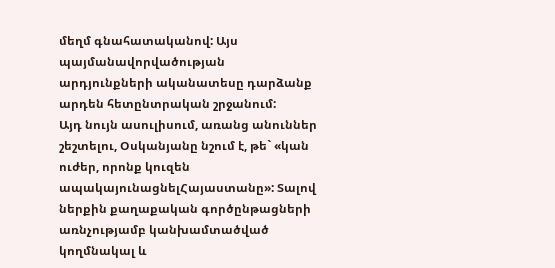մեղմ գնահատականով: Այս պայմանավորվածության արդյունքների ականատեսը դարձանք արդեն հետընտրական շրջանում:
Այդ նույն ասուլիսում, առանց անուններ շեշտելու, Օսկանյանը նշում է, թե` «կան ուժեր, որոնք կուզեն ապակայունացնելՀայաստանը»: Տալով ներքին քաղաքական գործընթացների առնչությամբ կանխամտածված կողմնակալ և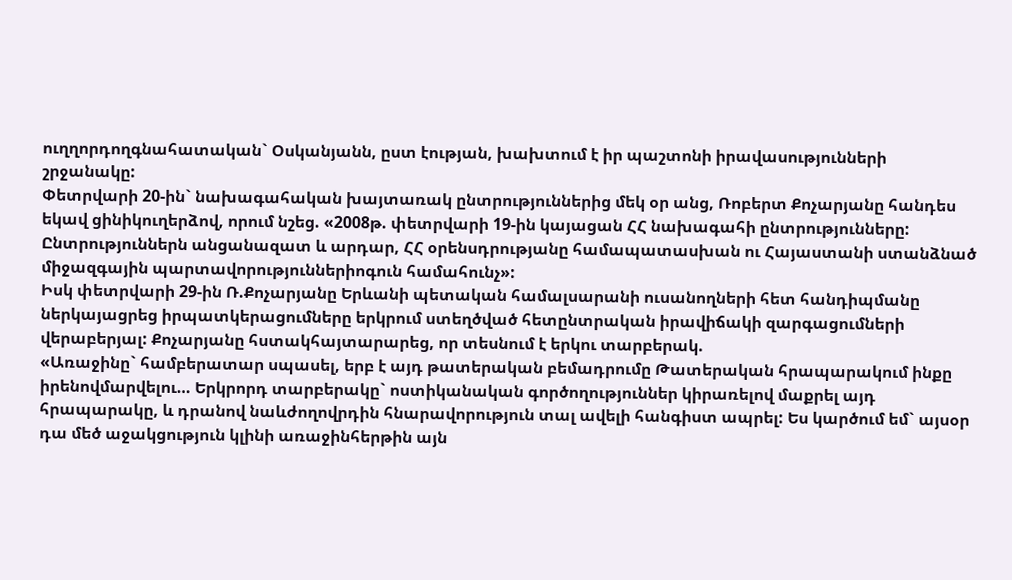ուղղորդողգնահատական` Օսկանյանն, ըստ էության, խախտում է իր պաշտոնի իրավասությունների շրջանակը:
Փետրվարի 20-ին` նախագահական խայտառակ ընտրություններից մեկ օր անց, Ռոբերտ Քոչարյանը հանդես եկավ ցինիկուղերձով, որում նշեց. «2008թ. փետրվարի 19-ին կայացան ՀՀ նախագահի ընտրությունները: Ընտրություններն անցանազատ և արդար, ՀՀ օրենսդրությանը համապատասխան ու Հայաստանի ստանձնած միջազգային պարտավորություններիոգուն համահունչ»:
Իսկ փետրվարի 29-ին Ռ.Քոչարյանը Երևանի պետական համալսարանի ուսանողների հետ հանդիպմանը ներկայացրեց իրպատկերացումները երկրում ստեղծված հետընտրական իրավիճակի զարգացումների վերաբերյալ: Քոչարյանը հստակհայտարարեց, որ տեսնում է երկու տարբերակ.
«Առաջինը` համբերատար սպասել, երբ է այդ թատերական բեմադրումը Թատերական հրապարակում ինքը իրենովմարվելու… Երկրորդ տարբերակը` ոստիկանական գործողություններ կիրառելով մաքրել այդ հրապարակը, և դրանով նաևժողովրդին հնարավորություն տալ ավելի հանգիստ ապրել: Ես կարծում եմ` այսօր դա մեծ աջակցություն կլինի առաջինհերթին այն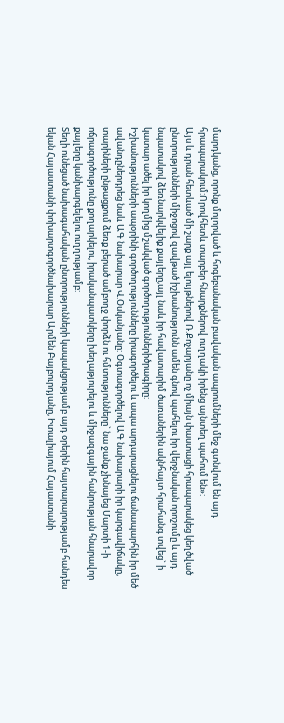մարդկանց, որոնք մոլորված և հոգեբանական բավական ապրումների մեջ գտնվում են այդ հրապարակում:Որովհետև տարբեր հնարքներով ուղղակի իրենց այնտեղ պահում են»:
Այս և դրան հետևած մի շարք այլ ելույթներով Ռ.Քոչարյանը ոչ միայն փաստացի հրապարակեց կեղծված ընտրությունների միջոցով զավթած իշխանությունն ամեն գնով պահելու իր վերջնական որոշումը և այդ նպատակով ձեռնարկվելիք քայլերը,այլ նաև իր հավատարիմ ծառաներին ակնհայտ հրահանգ տվեց` ի կատար ածել իր կողմից մշակված գործողություններիծրագիրը:
Իշխանությունների ապօրինի գործողությունները իրագործելու և ապա արդարացնելու ճանապարհին իր մեծ ավանդըներդրեց նաև ԱԳ նախարար Վ.Օսկանյանը: Օգտագործելով ԱԳ նախարարի իր կարգավիճակը, տարիների ընթացքում ձեռք բերած ամբողջ փորձն ու հմտությունները` նա ջանք չխնայեց Մարտի 1-ի ոճրագործությունը քողարկելու, իրականպատկերը խեղաթյուրելու և միջազգային հանրության հնարավոր քայլերը կանխարգելելու ուղղությամբ:
Տեղի ունեցած նախագահական ընտրությունների կապակցությամբ այդ օրերին հայտարարությամբ հանդես եկան Հայաստանի փոխարտգործնախարար Արմեն Բայբուրդյանը, Իտալիայում Հայաստանի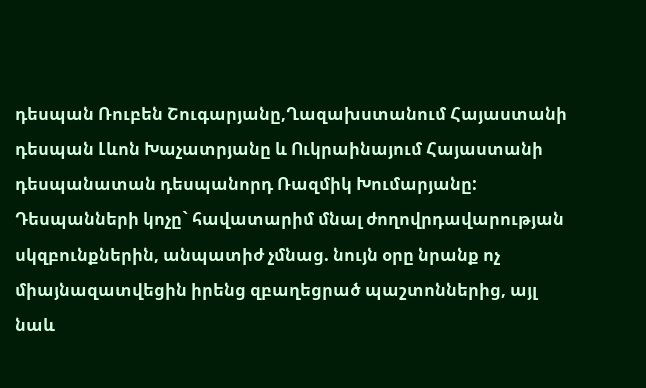դեսպան Ռուբեն Շուգարյանը,Ղազախստանում Հայաստանի դեսպան Լևոն Խաչատրյանը և Ուկրաինայում Հայաստանի դեսպանատան դեսպանորդ Ռազմիկ Խումարյանը:
Դեսպանների կոչը` հավատարիմ մնալ ժողովրդավարության սկզբունքներին, անպատիժ չմնաց. նույն օրը նրանք ոչ միայնազատվեցին իրենց զբաղեցրած պաշտոններից, այլ նաև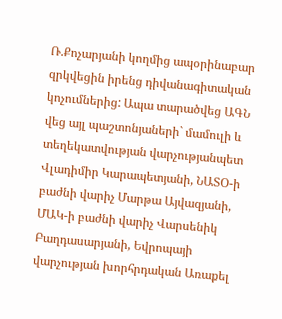Ռ.Քոչարյանի կողմից ապօրինաբար զրկվեցին իրենց դիվանագիտական կոչումներից: Ապա տարածվեց ԱԳՆ վեց այլ պաշտոնյաների` մամուլի և տեղեկատվության վարչությանպետ Վլադիմիր Կարապետյանի, ՆԱՏՕ-ի բաժնի վարիչ Մարթա Այվազյանի, ՄԱԿ-ի բաժնի վարիչ Վարսենիկ Բաղդասարյանի, Եվրոպայի վարչության խորհրդական Առաքել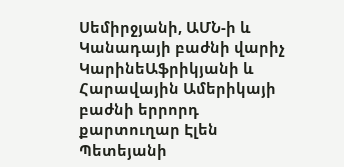Սեմիրջյանի, ԱՄՆ-ի և Կանադայի բաժնի վարիչ ԿարինեԱֆրիկյանի և Հարավային Ամերիկայի բաժնի երրորդ քարտուղար Էլեն Պետեյանի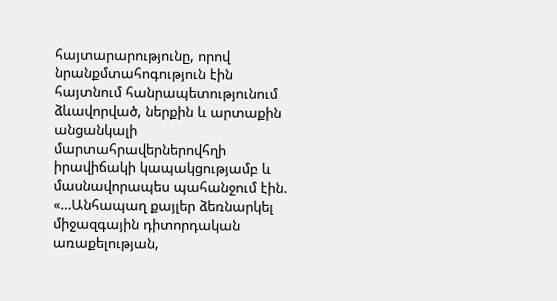հայտարարությունը, որով նրանքմտահոգություն էին հայտնում հանրապետությունում ձևավորված, ներքին և արտաքին անցանկալի մարտահրավերներովհղի իրավիճակի կապակցությամբ և մասնավորապես պահանջում էին.
«…Անհապաղ քայլեր ձեռնարկել միջազգային դիտորդական առաքելության,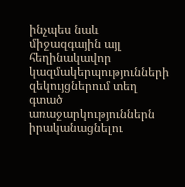ինչպես նաև միջազգային այլ հեղինակավոր կազմակերպությունների զեկույցներում տեղ գտած առաջարկություններն իրականացնելու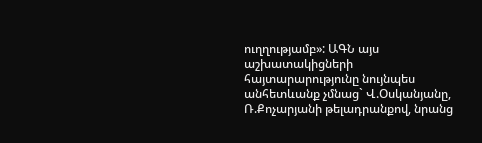ուղղությամբ»: ԱԳՆ այս աշխատակիցների հայտարարությունը նույնպես անհետևանք չմնաց` Վ.Օսկանյանը, Ռ.Քոչարյանի թելադրանքով, նրանց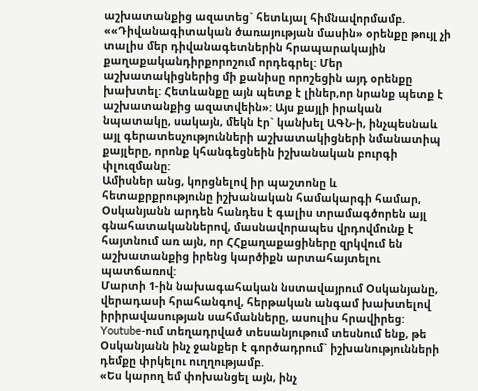աշխատանքից ազատեց` հետևյալ հիմնավորմամբ.
««Դիվանագիտական ծառայության մասին» օրենքը թույլ չի տալիս մեր դիվանագետներին հրապարակային քաղաքականդիրքորոշում որդեգրել: Մեր աշխատակիցներից մի քանիսը որոշեցին այդ օրենքը խախտել: Հետևանքը այն պետք է լիներ,որ նրանք պետք է աշխատանքից ազատվեին»: Այս քայլի իրական նպատակը, սակայն, մեկն էր` կանխել ԱԳՆ-ի, ինչպեսնաև այլ գերատեսչությունների աշխատակիցների նմանատիպ քայլերը, որոնք կհանգեցնեին իշխանական բուրգի փլուզմանը:
Ամիսներ անց, կորցնելով իր պաշտոնը և հետաքրքրությունը իշխանական համակարգի համար, Օսկանյանն արդեն հանդես է գալիս տրամագծորեն այլ գնահատականներով, մասնավորապես վրդովմունք է հայտնում առ այն, որ ՀՀքաղաքացիները զրկվում են աշխատանքից իրենց կարծիքն արտահայտելու պատճառով:
Մարտի 1-ին նախագահական նստավայրում Օսկանյանը, վերադասի հրահանգով, հերթական անգամ խախտելով իրիրավասության սահմանները, ասուլիս հրավիրեց: Youtube-ում տեղադրված տեսանյութում տեսնում ենք, թե Օսկանյանն ինչ ջանքեր է գործադրում` իշխանությունների դեմքը փրկելու ուղղությամբ.
«Ես կարող եմ փոխանցել այն, ինչ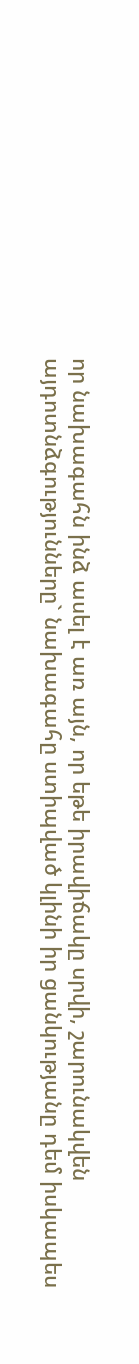որ նախագահն ինձ ասել է առ այն, որ եթե իրավիճակը սրվի, շարունակվեն այդոտնձգությունները` նախագահը ստիպված կլինի իր ցանկությանը դեմ իսկապես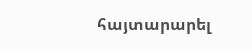հայտարարել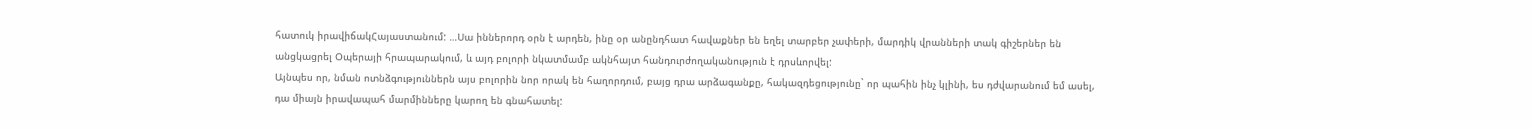հատուկ իրավիճակՀայաստանում: …Սա իններորդ օրն է արդեն, ինը օր անընդհատ հավաքներ են եղել տարբեր չափերի, մարդիկ վրանների տակ գիշերներ են անցկացրել Օպերայի հրապարակում, և այդ բոլորի նկատմամբ ակնհայտ հանդուրժողականություն է դրսևորվել:
Այնպես որ, նման ոտնձգություններն այս բոլորին նոր որակ են հաղորդում, բայց դրա արձագանքը, հակազդեցությունը` որ պահին ինչ կլինի, ես դժվարանում եմ ասել, դա միայն իրավապահ մարմինները կարող են գնահատել: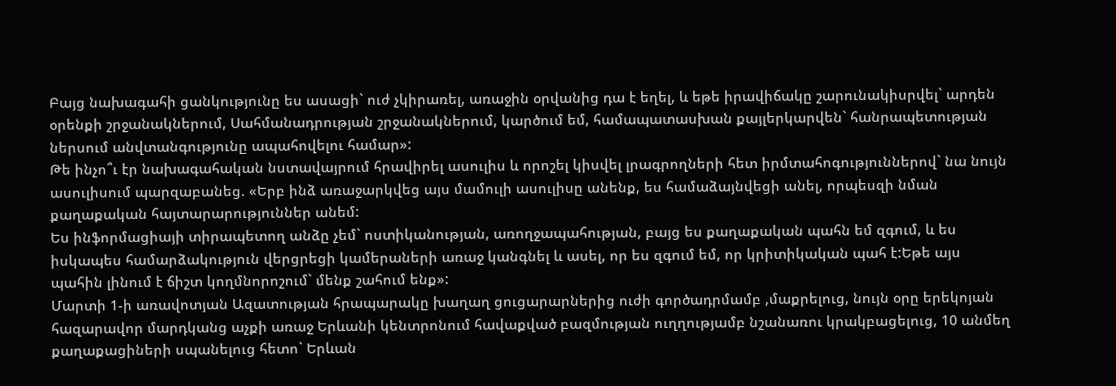Բայց նախագահի ցանկությունը ես ասացի` ուժ չկիրառել, առաջին օրվանից դա է եղել, և եթե իրավիճակը շարունակիսրվել` արդեն օրենքի շրջանակներում, Սահմանադրության շրջանակներում, կարծում եմ, համապատասխան քայլերկարվեն` հանրապետության ներսում անվտանգությունը ապահովելու համար»:
Թե ինչո՞ւ էր նախագահական նստավայրում հրավիրել ասուլիս և որոշել կիսվել լրագրողների հետ իրմտահոգություններով` նա նույն ասուլիսում պարզաբանեց. «Երբ ինձ առաջարկվեց այս մամուլի ասուլիսը անենք, ես համաձայնվեցի անել, որպեսզի նման քաղաքական հայտարարություններ անեմ:
Ես ինֆորմացիայի տիրապետող անձը չեմ` ոստիկանության, առողջապահության, բայց ես քաղաքական պահն եմ զգում, և ես իսկապես համարձակություն վերցրեցի կամերաների առաջ կանգնել և ասել, որ ես զգում եմ, որ կրիտիկական պահ է:Եթե այս պահին լինում է ճիշտ կողմնորոշում` մենք շահում ենք»:
Մարտի 1-ի առավոտյան Ազատության հրապարակը խաղաղ ցուցարարներից ուժի գործադրմամբ ,մաքրելուց, նույն օրը երեկոյան հազարավոր մարդկանց աչքի առաջ Երևանի կենտրոնում հավաքված բազմության ուղղությամբ նշանառու կրակբացելուց, 10 անմեղ քաղաքացիների սպանելուց հետո` Երևան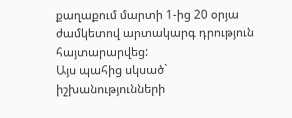քաղաքում մարտի 1-ից 20 օրյա ժամկետով արտակարգ դրություն հայտարարվեց:
Այս պահից սկսած` իշխանությունների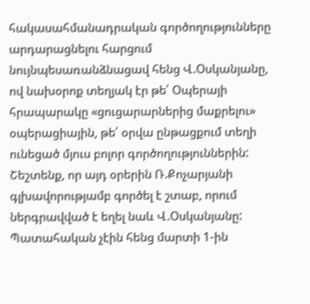հակասահմանադրական գործողությունները արդարացնելու հարցում նույնպեսառանձնացավ հենց Վ.Օսկանյանը, ով նախօրոք տեղյակ էր թե՛ Օպերայի հրապարակը «ցուցարարներից մաքրելու» օպերացիային, թե՛ օրվա ընթացքում տեղի ունեցած մյուս բոլոր գործողություններին: Շեշտենք, որ այդ օրերին Ռ.Քոչարյանի գլխավորությամբ գործել է շտաբ, որում ներգրավված է եղել նաև Վ.Օսկանյանը:
Պատահական չէին հենց մարտի 1-ին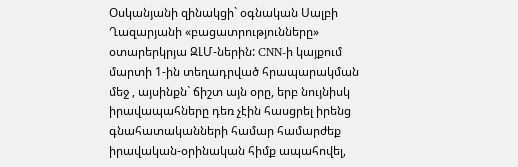Օսկանյանի զինակցի` օգնական Սալբի Ղազարյանի «բացատրությունները» օտարերկրյա ԶԼՄ-ներին: CNN-ի կայքում մարտի 1-ին տեղադրված հրապարակման մեջ , այսինքն` ճիշտ այն օրը, երբ նույնիսկ իրավապահները դեռ չէին հասցրել իրենց գնահատականների համար համարժեք իրավական-օրինական հիմք ապահովել,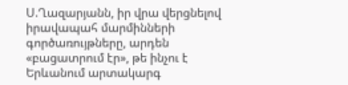Ս.Ղազարյանն, իր վրա վերցնելով իրավապահ մարմինների գործառույթները, արդեն «բացատրում էր», թե ինչու է Երևանում արտակարգ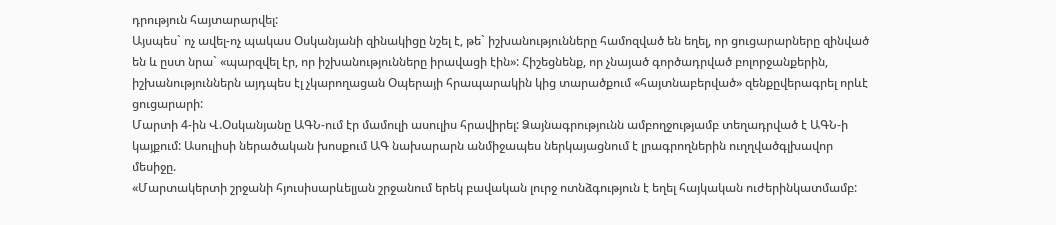դրություն հայտարարվել:
Այսպես` ոչ ավել-ոչ պակաս Օսկանյանի զինակիցը նշել է, թե` իշխանությունները համոզված են եղել, որ ցուցարարները զինված են և ըստ նրա` «պարզվել էր, որ իշխանությունները իրավացի էին»: Հիշեցնենք, որ չնայած գործադրված բոլորջանքերին, իշխանություններն այդպես էլ չկարողացան Օպերայի հրապարակին կից տարածքում «հայտնաբերված» զենքըվերագրել որևէ ցուցարարի:
Մարտի 4-ին Վ.Օսկանյանը ԱԳՆ-ում էր մամուլի ասուլիս հրավիրել: Ձայնագրությունն ամբողջությամբ տեղադրված է ԱԳՆ-ի կայքում: Ասուլիսի ներածական խոսքում ԱԳ նախարարն անմիջապես ներկայացնում է լրագրողներին ուղղվածգլխավոր մեսիջը.
«Մարտակերտի շրջանի հյուսիսարևելյան շրջանում երեկ բավական լուրջ ոտնձգություն է եղել հայկական ուժերինկատմամբ: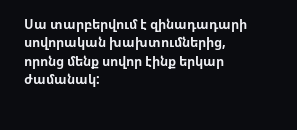Սա տարբերվում է զինադադարի սովորական խախտումներից, որոնց մենք սովոր էինք երկար ժամանակ: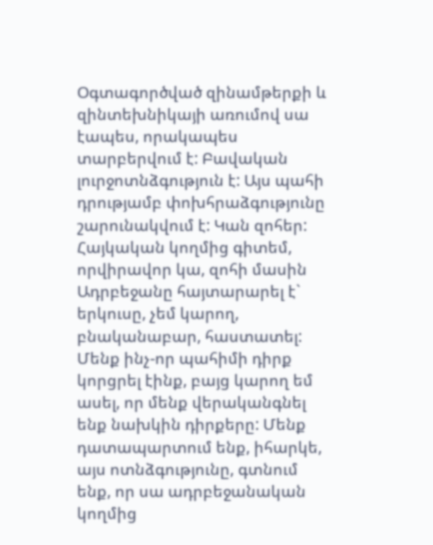Օգտագործված զինամթերքի և զինտեխնիկայի առումով սա էապես, որակապես տարբերվում է: Բավական լուրջոտնձգություն է: Այս պահի դրությամբ փոխհրաձգությունը շարունակվում է: Կան զոհեր: Հայկական կողմից գիտեմ, որվիրավոր կա, զոհի մասին Ադրբեջանը հայտարարել է` երկուսը, չեմ կարող, բնականաբար, հաստատել: Մենք ինչ-որ պահիմի դիրք կորցրել էինք, բայց կարող եմ ասել, որ մենք վերականգնել ենք նախկին դիրքերը: Մենք դատապարտում ենք, իհարկե, այս ոտնձգությունը, գտնում ենք, որ սա ադրբեջանական կողմից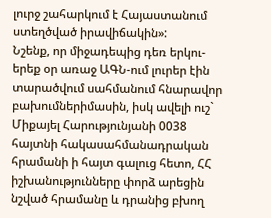լուրջ շահարկում է Հայաստանում ստեղծված իրավիճակին»:
Նշենք, որ միջադեպից դեռ երկու-երեք օր առաջ ԱԳՆ-ում լուրեր էին տարածվում սահմանում հնարավոր բախումներիմասին, իսկ ավելի ուշ` Միքայել Հարությունյանի 0038 հայտնի հակասահմանադրական հրամանի ի հայտ գալուց հետո, ՀՀ իշխանությունները փորձ արեցին նշված հրամանը և դրանից բխող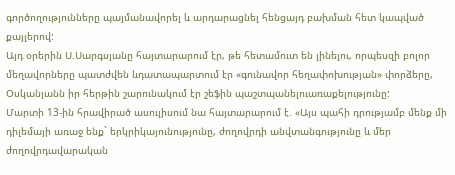գործողությունները պայմանավորել և արդարացնել հենցայդ բախման հետ կապված քայլերով:
Այդ օրերին Ս.Սարգսյանը հայտարարում էր, թե հետամուտ են լինելու, որպեսզի բոլոր մեղավորները պատժվեն ևդատապարտում էր «գունավոր հեղափոխության» փորձերը, Օսկանյանն իր հերթին շարունակում էր շեֆին պաշտպանելուառաքելությունը:
Մարտի 13-ին հրավիրած ասուլիսում նա հայտարարում է. «Այս պահի դրությամբ մենք մի դիլեմայի առաջ ենք` երկրիկայունությունը, ժողովրդի անվտանգությունը և մեր ժողովրդավարական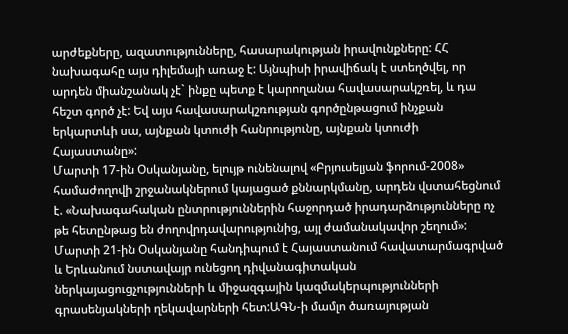արժեքները, ազատությունները, հասարակության իրավունքները: ՀՀ նախագահը այս դիլեմայի առաջ է: Այնպիսի իրավիճակ է ստեղծվել, որ արդեն միանշանակ չէ` ինքը պետք է կարողանա հավասարակշռել, և դա հեշտ գործ չէ: Եվ այս հավասարակշռության գործընթացում ինչքան երկարտևի սա, այնքան կտուժի հանրությունը, այնքան կտուժի Հայաստանը»:
Մարտի 17-ին Օսկանյանը, ելույթ ունենալով «Բրյուսելյան ֆորում-2008» համաժողովի շրջանակներում կայացած քննարկմանը, արդեն վստահեցնում է. «Նախագահական ընտրություններին հաջորդած իրադարձությունները ոչ թե հետընթաց են ժողովրդավարությունից, այլ ժամանակավոր շեղում»:
Մարտի 21-ին Օսկանյանը հանդիպում է Հայաստանում հավատարմագրված և Երևանում նստավայր ունեցող դիվանագիտական ներկայացուցչությունների և միջազգային կազմակերպությունների գրասենյակների ղեկավարների հետ:ԱԳՆ-ի մամլո ծառայության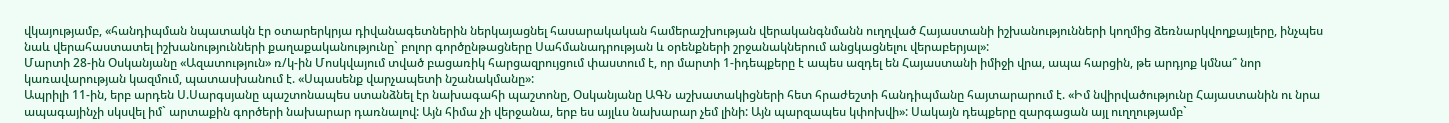վկայությամբ, «հանդիպման նպատակն էր օտարերկրյա դիվանագետներին ներկայացնել հասարակական համերաշխության վերականգնմանն ուղղված Հայաստանի իշխանությունների կողմից ձեռնարկվողքայլերը, ինչպես նաև վերահաստատել իշխանությունների քաղաքականությունը` բոլոր գործընթացները Սահմանադրության և օրենքների շրջանակներում անցկացնելու վերաբերյալ»:
Մարտի 28-ին Օսկանյանը «Ազատություն» ռ/կ-ին Մոսկվայում տված բացառիկ հարցազրույցում փաստում է, որ մարտի 1-իդեպքերը է ապես ազդել են Հայաստանի իմիջի վրա, ապա հարցին, թե արդյոք կմնա՞ նոր կառավարության կազմում, պատասխանում է. «Սպասենք վարչապետի նշանակմանը»:
Ապրիլի 11-ին, երբ արդեն Ս.Սարգսյանը պաշտոնապես ստանձնել էր նախագահի պաշտոնը, Օսկանյանը ԱԳՆ աշխատակիցների հետ հրաժեշտի հանդիպմանը հայտարարում է. «Իմ նվիրվածությունը Հայաստանին ու նրա ապագայինչի սկսվել իմ` արտաքին գործերի նախարար դառնալով: Այն հիմա չի վերջանա, երբ ես այլևս նախարար չեմ լինի: Այն պարզապես կփոխվի»: Սակայն դեպքերը զարգացան այլ ուղղությամբ`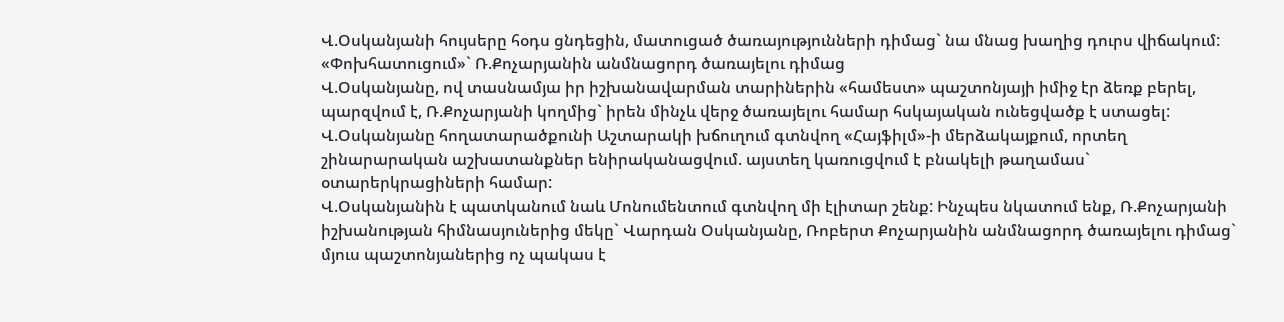Վ.Օսկանյանի հույսերը հօդս ցնդեցին, մատուցած ծառայությունների դիմաց` նա մնաց խաղից դուրս վիճակում:
«Փոխհատուցում»` Ռ.Քոչարյանին անմնացորդ ծառայելու դիմաց
Վ.Օսկանյանը, ով տասնամյա իր իշխանավարման տարիներին «համեստ» պաշտոնյայի իմիջ էր ձեռք բերել, պարզվում է, Ռ.Քոչարյանի կողմից` իրեն մինչև վերջ ծառայելու համար հսկայական ունեցվածք է ստացել: Վ.Օսկանյանը հողատարածքունի Աշտարակի խճուղում գտնվող «Հայֆիլմ»-ի մերձակայքում, որտեղ շինարարական աշխատանքներ ենիրականացվում. այստեղ կառուցվում է բնակելի թաղամաս` օտարերկրացիների համար:
Վ.Օսկանյանին է պատկանում նաև Մոնումենտում գտնվող մի էլիտար շենք: Ինչպես նկատում ենք, Ռ.Քոչարյանի իշխանության հիմնասյուներից մեկը` Վարդան Օսկանյանը, Ռոբերտ Քոչարյանին անմնացորդ ծառայելու դիմաց` մյուս պաշտոնյաներից ոչ պակաս է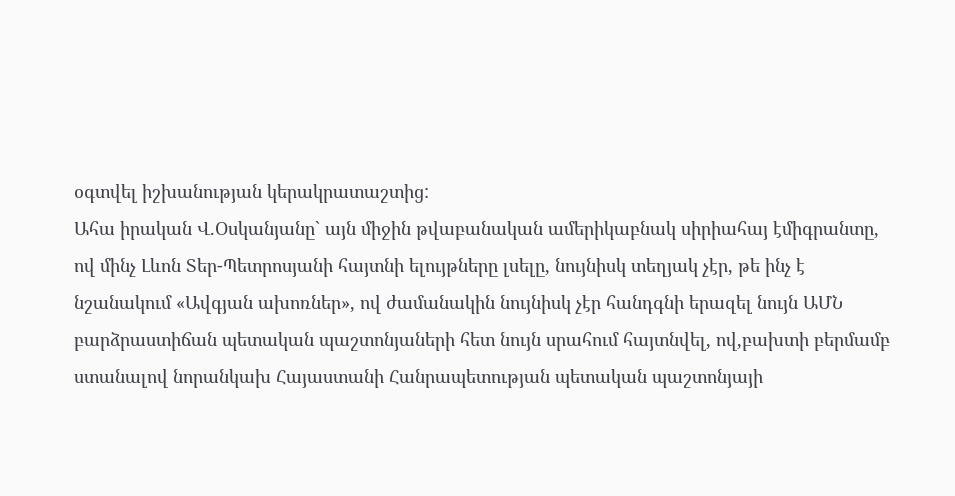օգտվել իշխանության կերակրատաշտից:
Ահա իրական Վ.Օսկանյանը` այն միջին թվաբանական ամերիկաբնակ սիրիահայ էմիգրանտը, ով մինչ Լևոն Տեր-Պետրոսյանի հայտնի ելույթները լսելը, նույնիսկ տեղյակ չէր, թե ինչ է նշանակում «Ավգյան ախոռներ», ով ժամանակին նույնիսկ չէր հանդգնի երազել նույն ԱՄՆ բարձրաստիճան պետական պաշտոնյաների հետ նույն սրահում հայտնվել, ով,բախտի բերմամբ ստանալով նորանկախ Հայաստանի Հանրապետության պետական պաշտոնյայի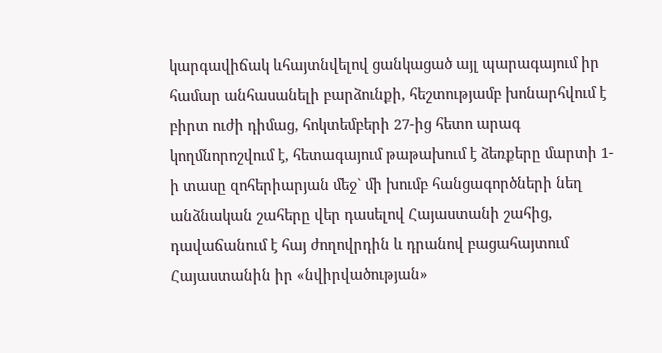կարգավիճակ ևհայտնվելով ցանկացած այլ պարագայում իր համար անհասանելի բարձունքի, հեշտությամբ խոնարհվում է բիրտ ուժի դիմաց, հոկտեմբերի 27-ից հետո արագ կողմնորոշվում է, հետագայում թաթախում է ձեռքերը մարտի 1-ի տասը զոհերիարյան մեջ` մի խումբ հանցագործների նեղ անձնական շահերը վեր դասելով Հայաստանի շահից, դավաճանում է հայ ժողովրդին և դրանով բացահայտում Հայաստանին իր «նվիրվածության»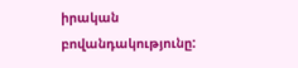իրական բովանդակությունը: